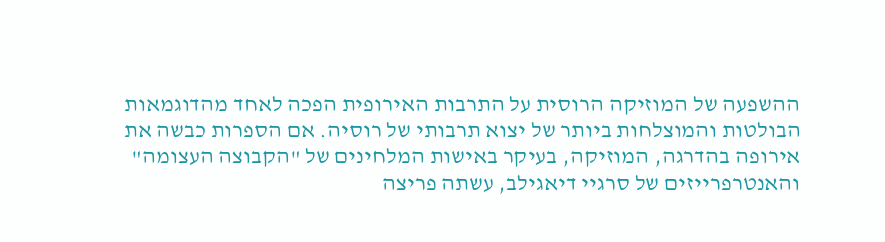ההשפעה של המוזיקה הרוסית על התרבות האירופית הפכה לאחד מהדוגמאות הבולטות והמוצלחות ביותר של יצוא תרבותי של רוסיה. אם הספרות כבשה את אירופה בהדרגה, המוזיקה, בעיקר באישות המלחינים של "הקבוצה העצומה" והאנטרפרייזים של סרגיי דיאגילב, עשתה פריצה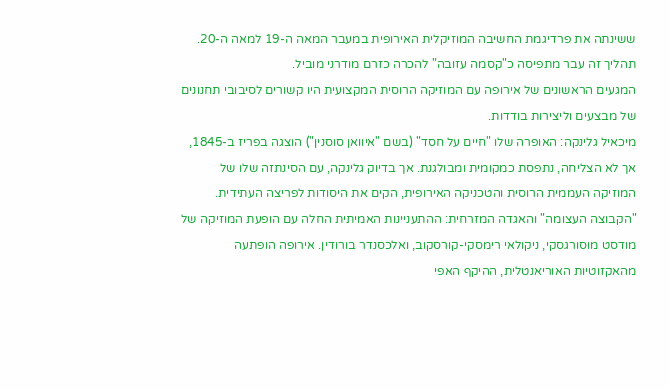ששינתה את פרדיגמת החשיבה המוזיקלית האירופית במעבר המאה ה-19 למאה ה-20. תהליך זה עבר מתפיסה כ"קסמה עזובה" להכרה כזרם מודרני מוביל.
המגעים הראשונים של אירופה עם המוזיקה הרוסית המקצועית היו קשורים לסיבובי תחנונים של מבצעים וליצירות בודדות.
מיכאיל גלינקה: האופרה שלו "חיים על חסד" (בשם "איוואן סוסנין") הוצגה בפריז ב-1845, אך לא הצליחה, נתפסת כמקומית ומבולגנת. אך בדיוק גלינקה, עם הסינתזה שלו של המוזיקה העממית הרוסית והטכניקה האירופית, הקים את היסודות לפריצה העתידית.
"הקבוצה העצומה" והאגדה המזרחית: ההתעניינות האמיתית החלה עם הופעת המוזיקה של מודסט מוסורגסקי, ניקולאי רימסקי-קורסקוב, ואלכסנדר בורודין. אירופה הופתעה מהאקזוטיות האוריאנטלית, ההיקף האפי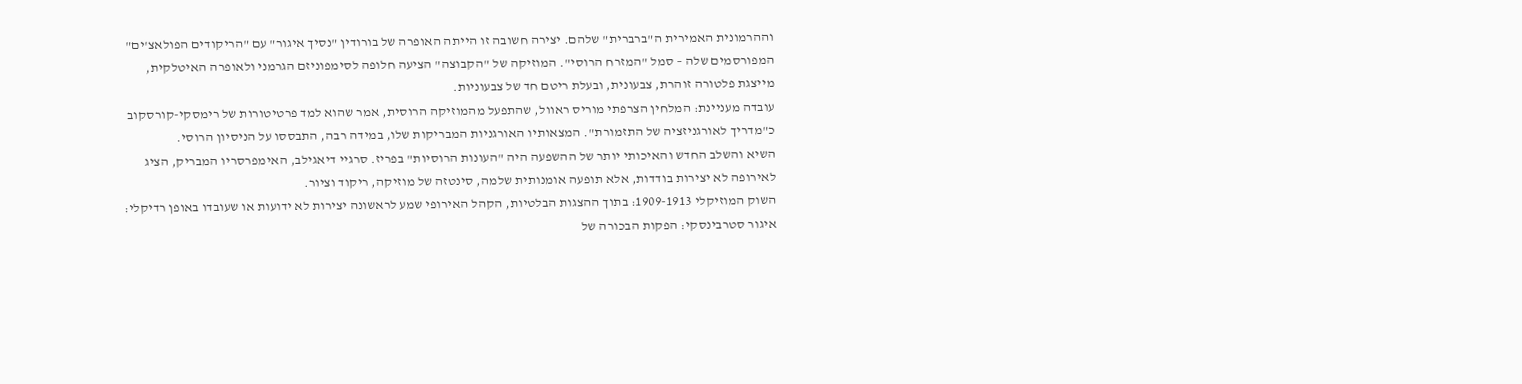וההרמונית האמירית ה"ברברית" שלהם. יצירה חשובה זו הייתה האופרה של בורודין "נסיך איגור" עם "הריקודים הפולאצ'ים" המפורסמים שלה – סמל "המזרח הרוסי". המוזיקה של "הקבוצה" הציעה חלופה לסימפוניזם הגרמני ולאופרה האיטלקית, מייצגת פלטורה זוהרת, צבעונית, ובעלת ריטם חד של צבעוניות.
עובדה מעניינת: המלחין הצרפתי מוריס ראוול, שהתפעל מהמוזיקה הרוסית, אמר שהוא למד פרטיטורות של רימסקי-קורסקוב כ"מדריך לאורגניזציה של התזמורת". המצאותיו האורגניות המבריקות שלו, במידה רבה, התבססו על הניסיון הרוסי.
השיא והשלב החדש והאיכותי יותר של ההשפעה היה "העונות הרוסיות" בפריז. סרגיי דיאגילב, האימפרסריו המבריק, הציג לאירופה לא יצירות בודדות, אלא תופעה אומנותית שלמה, סינטזה של מוזיקה, ריקוד וציור.
השוק המוזיקלי 1909-1913: בתוך ההצגות הבלטיות, הקהל האירופי שמע לראשונה יצירות לא ידועות או שעובדו באופן רדיקלי:
איגור סטרבינסקי: הפקות הבכורה של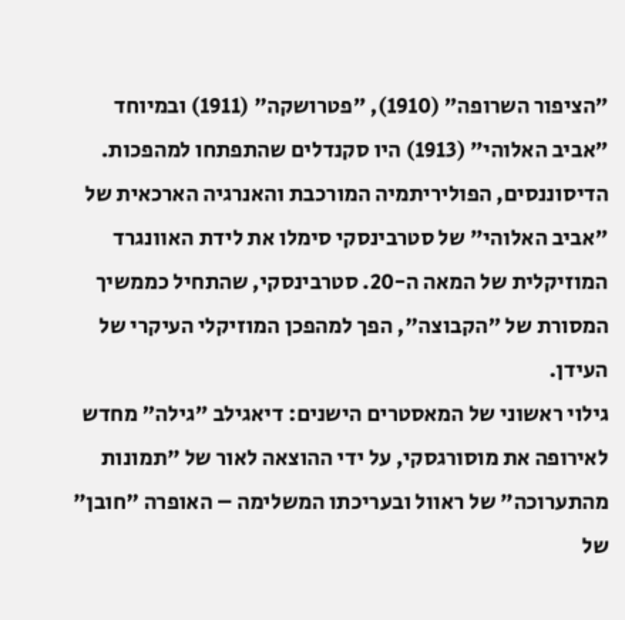"הציפור השרופה" (1910), "פטרושקה" (1911) ובמיוחד "אביב האלוהי" (1913) היו סקנדלים שהתפתחו למהפכות. הדיסוננסים, הפוליריתמיה המורכבת והאנרגיה הארכאית של "אביב האלוהי" של סטרבינסקי סימלו את לידת האוונגרד המוזיקלית של המאה ה-20. סטרבינסקי, שהתחיל כממשיך המסורת של "הקבוצה", הפך למהפכן המוזיקלי העיקרי של העידן.
גילוי ראשוני של המאסטרים הישנים: דיאגילב "גילה" מחדש לאירופה את מוסורגסקי, על ידי ההוצאה לאור של "תמונות מהתערוכה" של ראוול ובעריכתו המשלימה – האופרה "חובן" של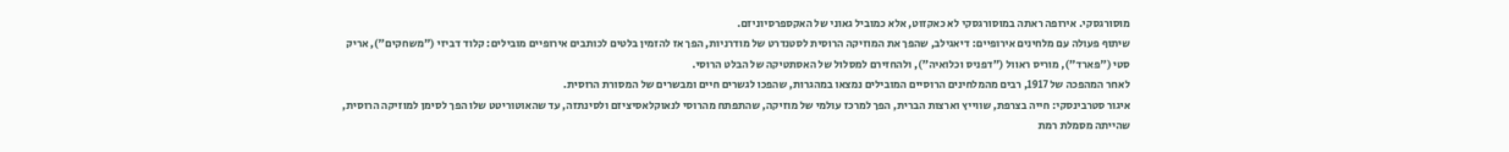מוסורגסקי. אירופה ראתה במוסורגסקי לא כאקזוט, אלא כמוביל גאוני של האקספרסיוניזם.
שיתוף פעולה עם מלחינים אירופיים: דיאגילב, שהפך את המוזיקה הרוסית לסטנדרט של מודרניות, הפך אז להזמין בלטים לכותבים אירופיים מובילים: קלוד דביזי ("משחקים"), אריק סטי ("פארד"), מוריס ראוול ("דפניס וכלואיה"), ולהחזירם למסלול של האסתטיקה של הבלט הרוסי.
לאחר המהפכה של 1917, רבים מהמלחינים הרוסיים המובילים נמצאו במהגרות, שהפכו לגשרים חיים ומבשרים של המסורת הרוסית.
איגור סטרבינסקי: חייה בצרפת, שווייץ וארצות הברית, הפך למרכז עולמי של מוזיקה, שהתפתח מהרוסי לנאוקלאסיציזם ולסינתזה, עד שהאוטוריטט שלו הפך לסימן למוזיקה הרוסית, שהייתה מסמלת רמת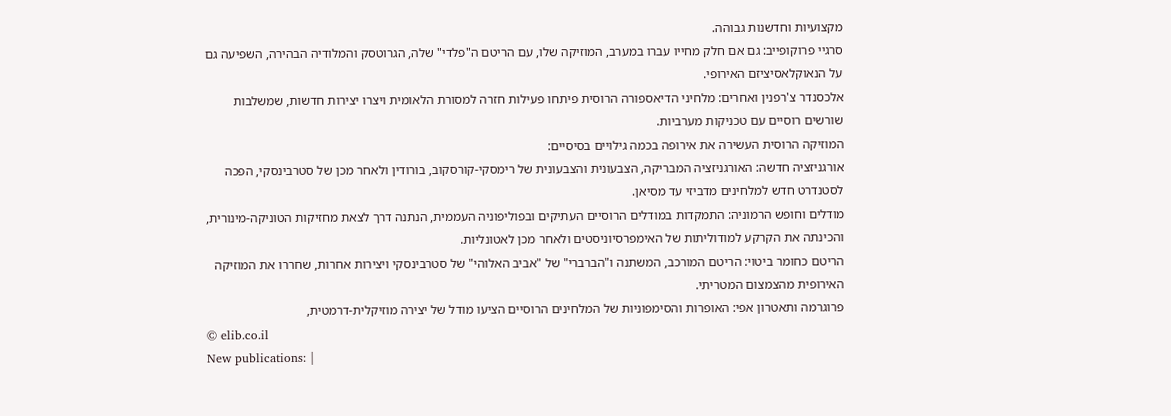מקצועיות וחדשנות גבוהה.
סרגיי פרוקופייב: גם אם חלק מחייו עברו במערב, המוזיקה שלו, עם הריטם ה"פלדי" שלה, הגרוטסק והמלודיה הבהירה, השפיעה גם על הנאוקלאסיציזם האירופי.
אלכסנדר צ'רפנין ואחרים: מלחיני הדיאספורה הרוסית פיתחו פעילות חזרה למסורת הלאומית ויצרו יצירות חדשות, שמשלבות שורשים רוסיים עם טכניקות מערביות.
המוזיקה הרוסית העשירה את אירופה בכמה גילויים בסיסיים:
אורגניזציה חדשה: האורגניזציה המבריקה, הצבעונית והצבעונית של רימסקי-קורסקוב, בורודין ולאחר מכן של סטרבינסקי, הפכה לסטנדרט חדש למלחינים מדביזי עד מסיאן.
מודלים וחופש הרמוניה: התמקדות במודלים הרוסיים העתיקים ובפוליפוניה העממית, הנתנה דרך לצאת מחזיקות הטוניקה-מינורית, והכינתה את הקרקע למודוליתות של האימפרסיוניסטים ולאחר מכן לאטונליות.
הריטם כחומר ביטוי: הריטם המורכב, המשתנה ו"הברברי" של "אביב האלוהי" של סטרבינסקי ויצירות אחרות, שחררו את המוזיקה האירופית מהצמצום המטריתי.
פרוגרמה ותאטרון אפי: האופרות והסימפוניות של המלחינים הרוסיים הציעו מודל של יצירה מוזיקלית-דרמטית,
© elib.co.il
New publications: |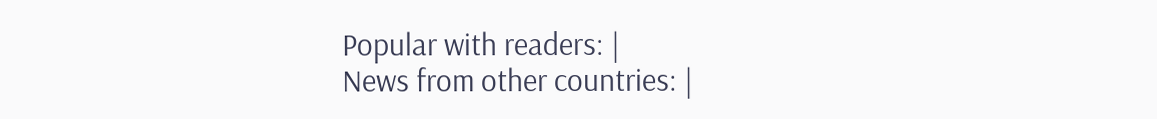Popular with readers: |
News from other countries: |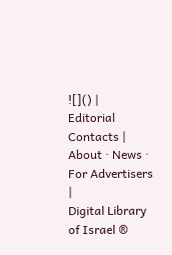![]() |
Editorial Contacts |
About · News · For Advertisers |
Digital Library of Israel ®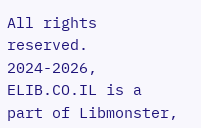All rights reserved.
2024-2026, ELIB.CO.IL is a part of Libmonster,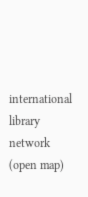international library network (open map)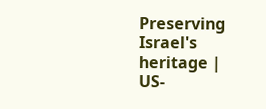Preserving Israel's heritage |
US-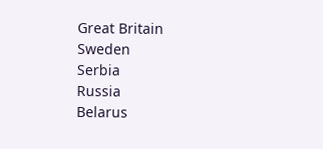Great Britain
Sweden
Serbia
Russia
Belarus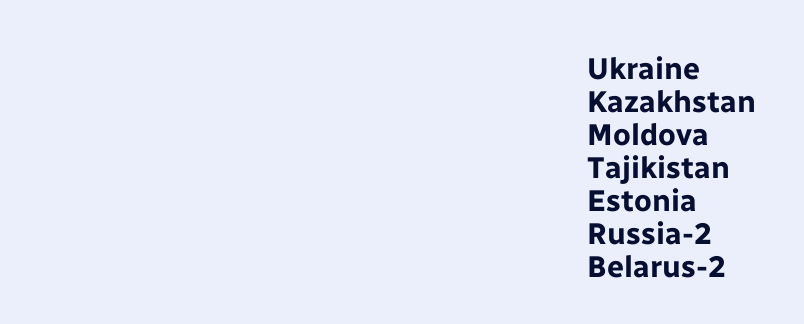Ukraine
Kazakhstan
Moldova
Tajikistan
Estonia
Russia-2
Belarus-2